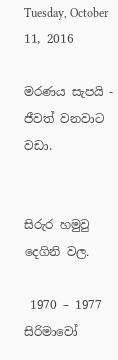Tuesday, October 11, 2016

මරණය සැපයි - ජීවත් වනවාට වඩා.


සිරුර හමුවු  දෙගිනි වල.

 1970 – 1977 සිරිමාවෝ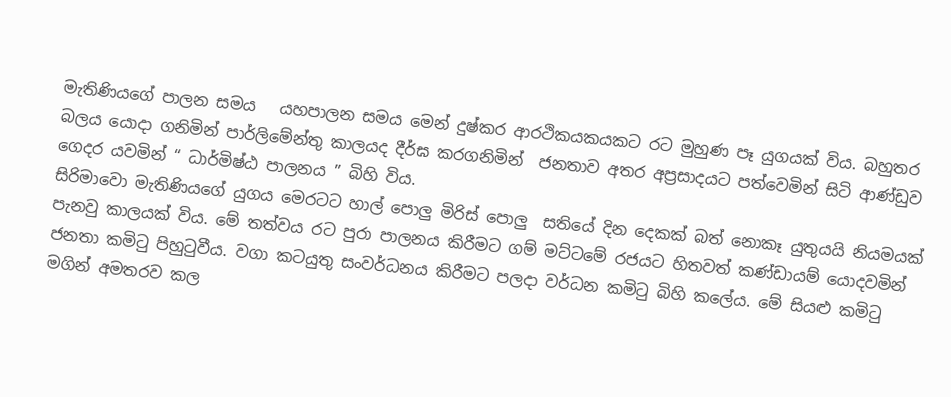මැතිණියගේ පාලන සමය   යහපාලන සමය මෙන් දුෂ්කර ආරථිකයකයකට රට මුහුණ පෑ යුගයක් විය. බහුතර බලය යොදා ගනිමින් පාර්ලිමේන්තු කාලයද දීර්ඝ කරගනිමින්  ජනතාව අතර අප්‍රසාදයට පත්වෙමින් සිටි ආණ්ඩුව ගෙදර යවමින් “ ධාර්මිෂ්ඨ පාලනය ” බිහි විය.
සිරිමාවො මැතිණියගේ යුගය මෙරටට හාල් පොලු මිරිස් පොලු  සතියේ දින දෙකක් බත් නොකෑ යුතුයයි නියමයක් පැනවු කාලයක් විය. මේ තත්වය රට පුරා පාලනය කිරීමට ගම් මට්ටමේ රජයට හිතවත් කණ්ඩායම් යොදවමින් ජනතා කමිටු පිහුටුවීය. වගා කටයුතු සංවර්ධනය කිරීමට පලදා වර්ධන කමිටු බිහි කලේය. මේ සියළු කමිටු මගින් අමතරව කල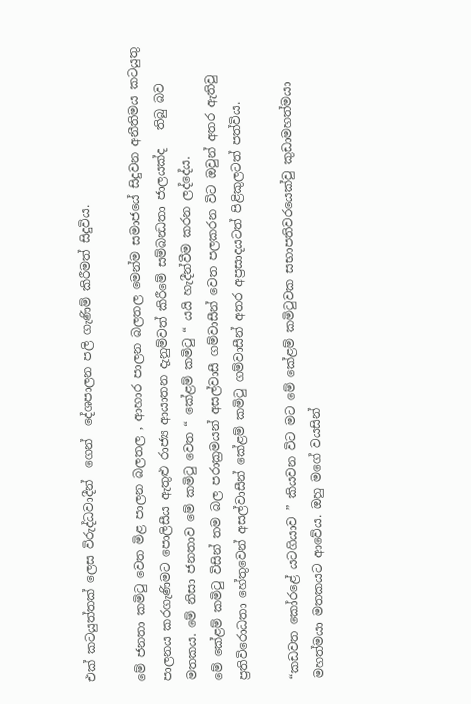එක් කටයුත්තක් ලෙස විරුද්ධවාදීන්  ගෙන්  දේශපාලන පලි ගැණිම් කිරීමත් සිදුවිය.

මේ ජනතා කමිටු වෙත මිළ පාලන බලතල , ආහාර පාලන බලතල මෙන්ම සමාජයේ සිදුවන අනීතිමය කටයුතු පාලනය කරගැණිමට පොලිසීය ඇතුළු රාජ්‍ය ආයාතන දැනුම්වත් කිරීමේ සම්බන්‍ධතා ජාලයක්ද   තිබු බව මතකය. මේ නිසා ජනතාව මේ කමිටු වෙත “ කේළම් කමිටු “ යයි හැදීන්වීම කරන ලද්දේය.
මේ කේළම් කමිටු විසින් තම බල පරාක්‍රමයන් අසල්වාසී ගම්වාසීන් වෙත පලකරන විට ඔවුන් අතර ඇතිවු ප්‍රතිවිරොධතා හේතුවෙන් අසල්වාසීන් කේළම් කමිටු ගම්වාසීන් අතර අප්‍රසාදයටත් පිළිකුලටත් පත්විය.

“කඩවත කෝරළේ යටගියාව ” කියවන විට මට මේ කේළම් කමිටුවක සභාපතිවරයෙක්වු කුඩාමහත්මයා මහත්මයා මතකයට ආවේය. ඔහු මගේ වයසින්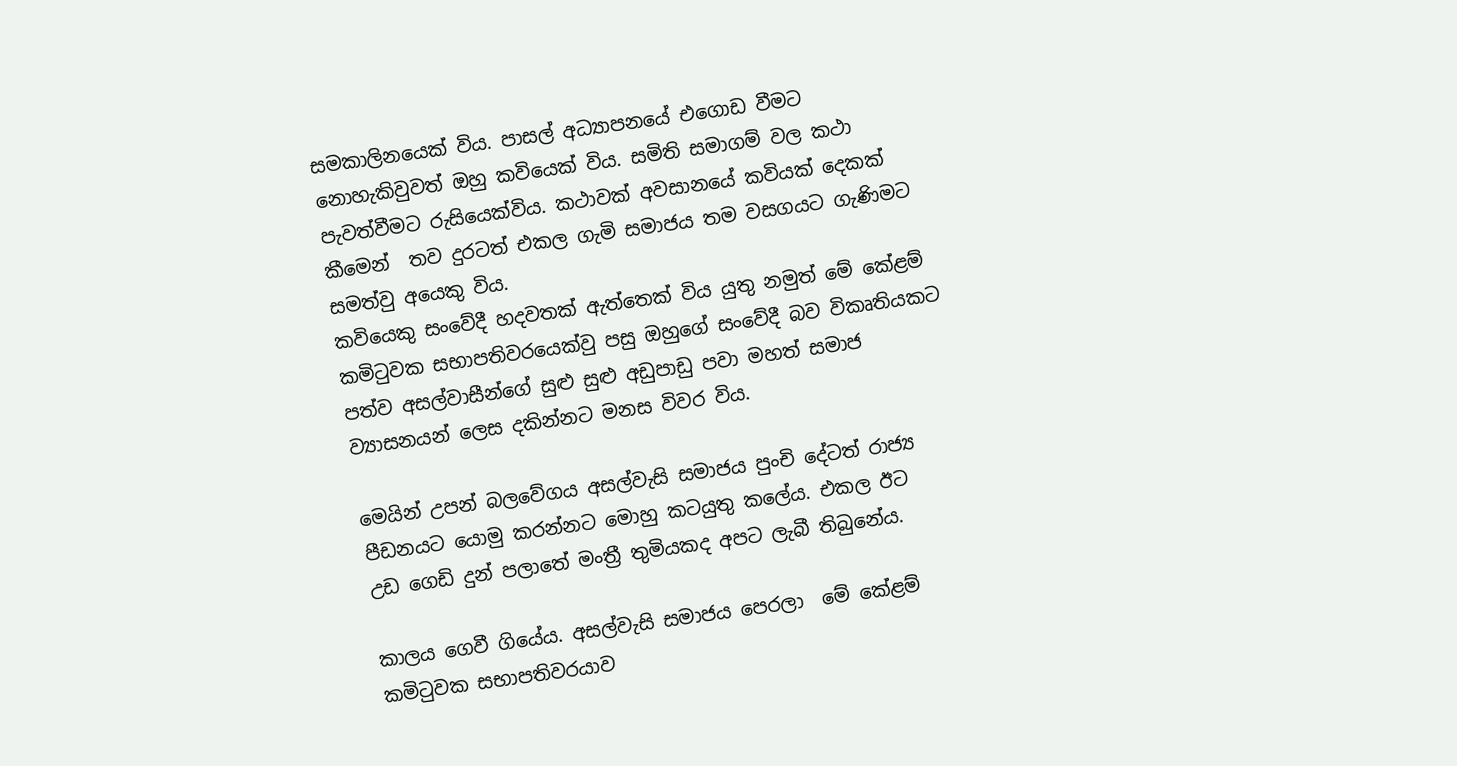සමකාලිනයෙක් විය. පාසල් අධ්‍යාපනයේ එගොඩ වීමට නොහැකිවුවත් ඔහු කවියෙක් විය. සමිති සමාගම් වල කථා පැවත්වීමට රුසියෙක්විය. කථාවක් අවසානයේ කවියක් දෙකක් කීමෙන්  තව දුරටත් එකල ගැමි සමාජය තම වසගයට ගැණිමට සමත්වු අයෙකු විය.
කවියෙකු සංවේදී හදවතක් ඇත්තෙක් විය යුතු නමුත් මේ කේළම් කමිටුවක සභාපතිවරයෙක්වු පසු ඔහුගේ සංවේදී බව විකෘතියකට පත්ව අසල්වාසීන්ගේ සුළු සුළු අඩුපාඩු පවා මහත් සමාජ ව්‍යාසනයන් ලෙස දකින්නට මනස විවර විය.

මෙයින් උපන් බලවේගය අසල්වැසි සමාජය පුංචි දේටත් රාජ්‍ය පීඩනයට යොමු කරන්නට මොහු කටයුතු කලේය. එකල ඊට උඩ ‍ගෙඩි දුන් පලාතේ මංත්‍රී තුමියකද අපට ලැබී තිබුනේය.

කාලය ගෙවී ගියේය. අසල්වැසි සමාජය පෙරලා  මේ කේළම් කමිටුවක සභාපතිවරයාව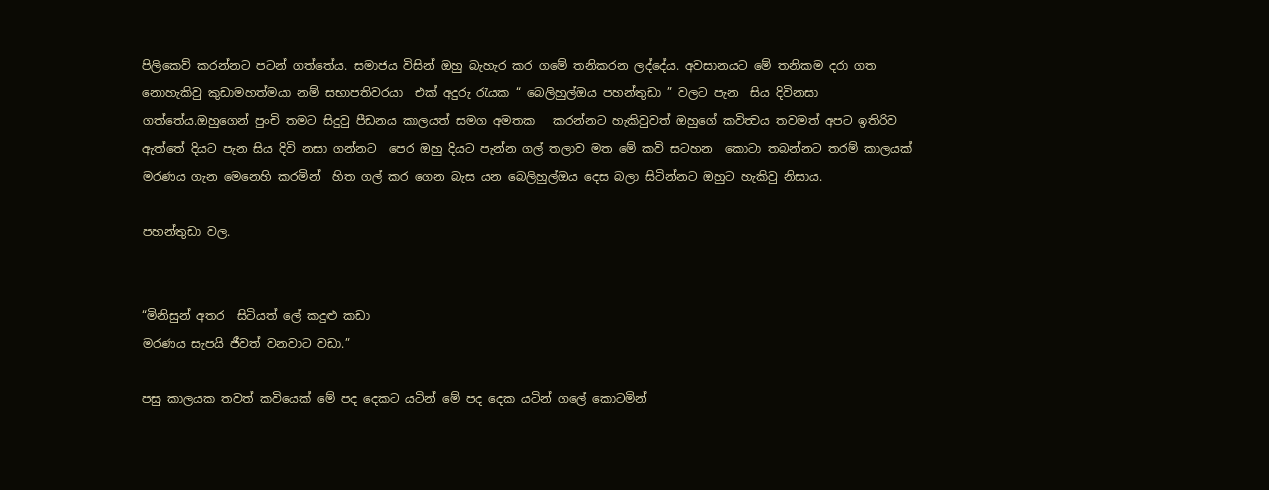පිලිකෙව් කරන්නට පටන් ගත්තේය. සමාජය විසින් ඔහු බැහැර කර ගමේ තනිකරන ලද්දේය. අවසානයට මේ තනිකම දරා ගත නොහැකිවු කුඩාමහත්මයා නම් සභාපතිවරයා  එක් අදුරු රැයක “ බෙලිහුල්ඔය පහන්තුඩා ” වලට පැන  සිය දිවිනසා ගත්තේය.ඔහුගෙන් පුංචි තමට සිදුවු පීඩනය කාලයත් සමග අමතක   කරන්නට හැකිවුවත් ඔහුගේ කවිත්‍වය තවමත් අපට ඉතිරිව ඇත්තේ දියට පැන සිය දිවි නසා ගන්නට  පෙර ඔහු දියට පැන්න ගල් තලාව මත මේ කවි සටහන  කොටා තබන්නට තරම් කාලයක් මරණය ගැන මෙනෙහි කරමින්  හිත ගල් කර ගෙන බැස යන බෙලිහුල්ඔය දෙස බලා සිටින්නට ඔහුට හැකිවු නිසාය.

පහන්තුඩා වල.


“මිනිසුන් අතර  සිටියත් ලේ කදුළු කඩා
මරණය සැපයි ජීවත් වනවාට වඩා.”

පසු කාලයක තවත් කවියෙක් මේ පද දෙකට යටින් මේ පද දෙක යටින් ගලේ කොටමින්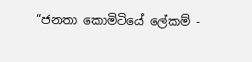“ජනතා කොමිටියේ ලේකම් -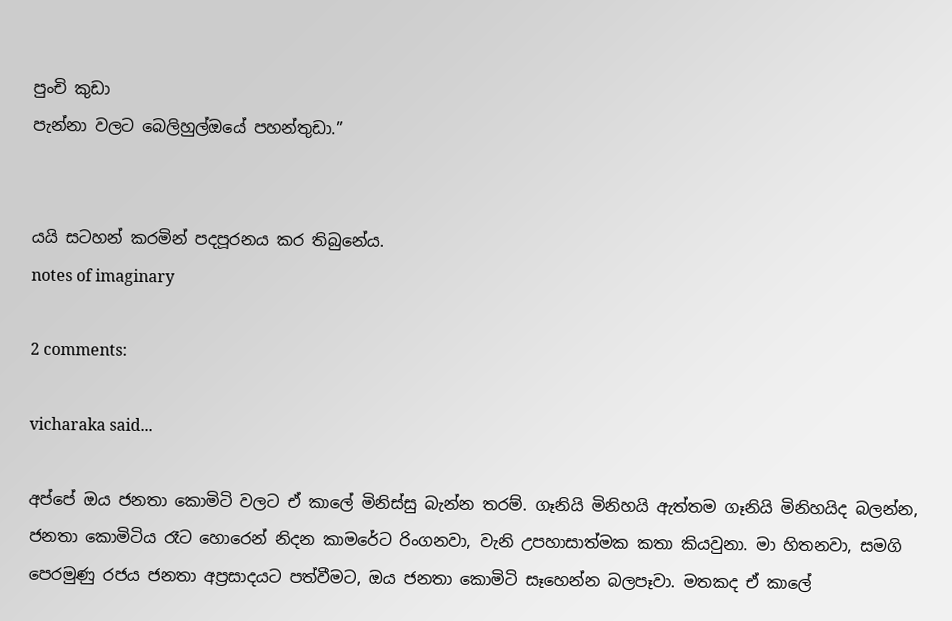පුංචි කුඩා
පැන්නා වලට බෙලිහුල්ඔයේ පහන්තුඩා.”


යයි සටහන් කරමින් පදපූරනය කර තිබුනේය.
notes of imaginary

2 comments:

vicharaka said...

අප්පේ ඔය ජනතා කොමිටි වලට ඒ කාලේ මිනිස්සු බැන්න තරම්. ගෑනියි මිනිහයි ඇත්තම ගෑනියි මිනිහයිද බලන්න, ජනතා කොමිටිය රෑට හොරෙන් නිදන කාමරේට රිංගනවා, වැනි උපහාසාත්මක කතා කියවුනා. මා හිතනවා, සමගි පෙරමුණු රජය ජනතා අප්‍රසාදයට පත්වීමට, ඔය ජනතා කොමිටි සෑහෙන්න බලපෑවා. මතකද ඒ කාලේ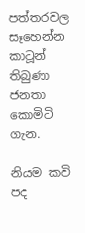පත්තරවල සෑහෙන්න කාටූන් තිබුණා ජනතා කොමිටි ගැන.

නියම කවි පද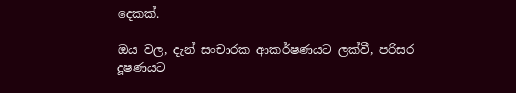දෙකක්.

ඔය වල, දැන් සංචාරක ආකර්ෂණයට ලක්වී, පරිසර දූෂණයට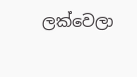ලක්වෙලා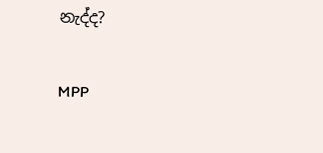නැද්ද?

MPP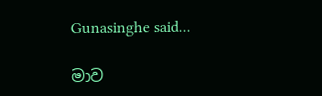Gunasinghe said...

මාව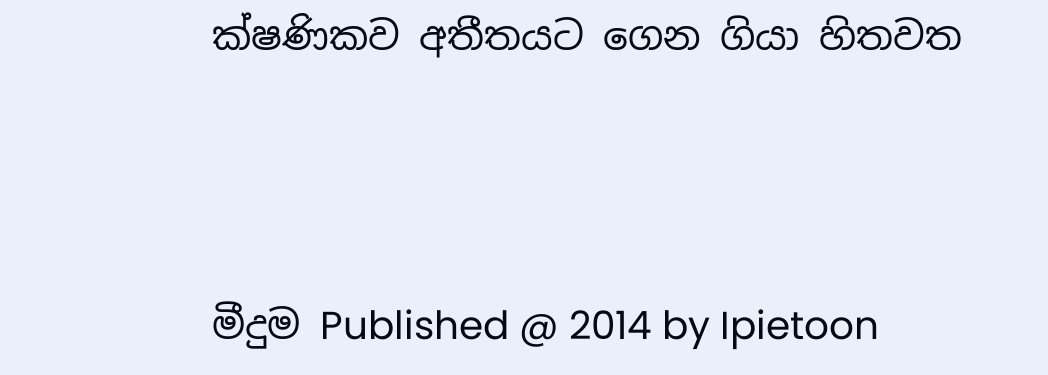ක්ෂණිකව අතීතයට ගෙන ගියා හිතවත



මීදුම Published @ 2014 by Ipietoon